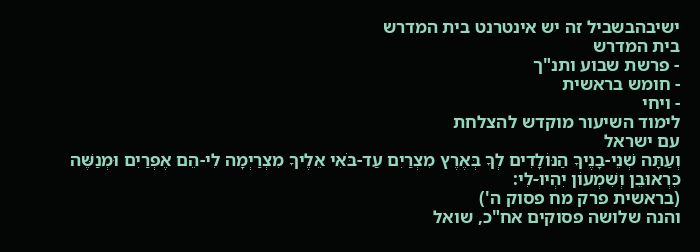ישיבהבשביל זה יש אינטרנט בית המדרש
בית המדרש
- פרשת שבוע ותנ"ך
- חומש בראשית
- ויחי
לימוד השיעור מוקדש להצלחת
עם ישראל
וְעַתָּה שְׁנֵי-בָנֶיךָ הַנּוֹלָדִים לְךָ בְּאֶרֶץ מִצְרַיִם עַד-בֹּאִי אֵלֶיךָ מִצְרַיְמָה לִי-הֵם אֶפְרַיִם וּמְנַשֶּׁה כִּרְאוּבֵן וְשִׁמְעוֹן יִהְיוּ-לִי:
(בראשית פרק מח פסוק ה')
והנה שלושה פסוקים אח"כ, שואל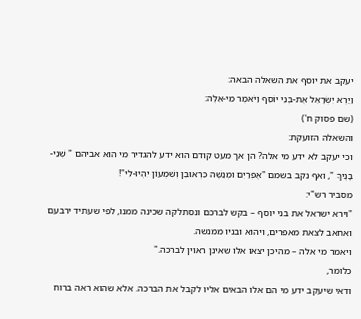יעקב את יוסף את השאלה הבאה:
וַיַּרְא יִשְׂרָאֵל אֶת-בְּנֵי יוֹסֵף וַיֹּאמֶר מִי-אֵלֶּה:
(שם פסוק ח')
והשאלה הזועקת:
וכי יעקב לא ידע מי אלה? הן אך מעט קודם הוא ידע להגדיר מי הוא אביהם " שְׁנֵי-בָנֶיךָ ", ואף נקב בשמם "אֶפְרַיִם וּמְנַשֶּׁה כִּרְאוּבֵן וְשִׁמְעוֹן יִהְיוּ-לִי"!
מסביר רש"י:
"וירא ישראל את בני יוסף – בקש לברכם ונסתלקה שכינה ממנו, לפי שעתיד ירבעם ואחאב לצאת מאפרים, ויהוא ובניו ממנשה.
ויאמר מי אלה – מהיכן יצאו אלו שאינן ראוין לברכה."
כלומר,
ודאי שיעקב ידע מי הם אלו הבאים אליו לקבל את הברכה. אלא שהוא ראה ברוח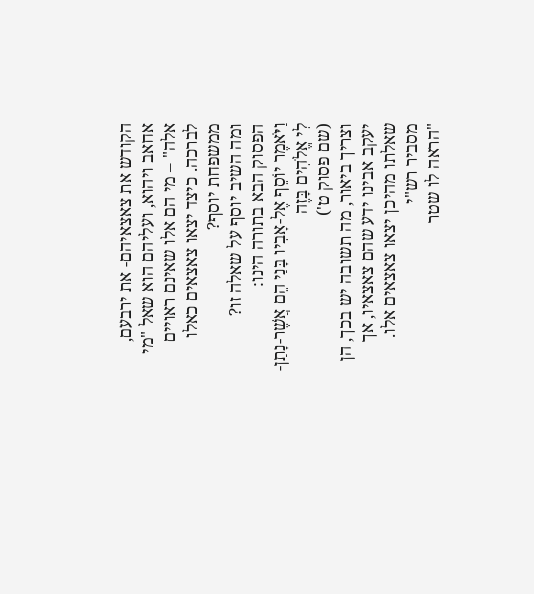הקודש את צאצאיהם- את ירבעם, אחאב ויהוא, ועליהם הוא שאל "מי אלה" – מי הם אלו שאינם ראויים לברכה. כיצד יצאו צאצאים כאלו ממשפחת יוסף?
ומה השיב יוסף על שאלה זו?
הפסוק הבא בתורה הינו:
וַיֹּאמֶר יוֹסֵף אֶל-אָבִיו בָּנַי הֵם אֲשֶׁר-נָתַן-לִי אֱלֹהִים בָּזֶה
(שם פסוק ט')
וצריך ביאור, מה תשובה יש בכך, הן יעקב אבינו ידע שהם צאצאיו, אך שאלתו מהיכן יצאו צאצאים אלו.
מסביר רש"י
"הראה לו שטר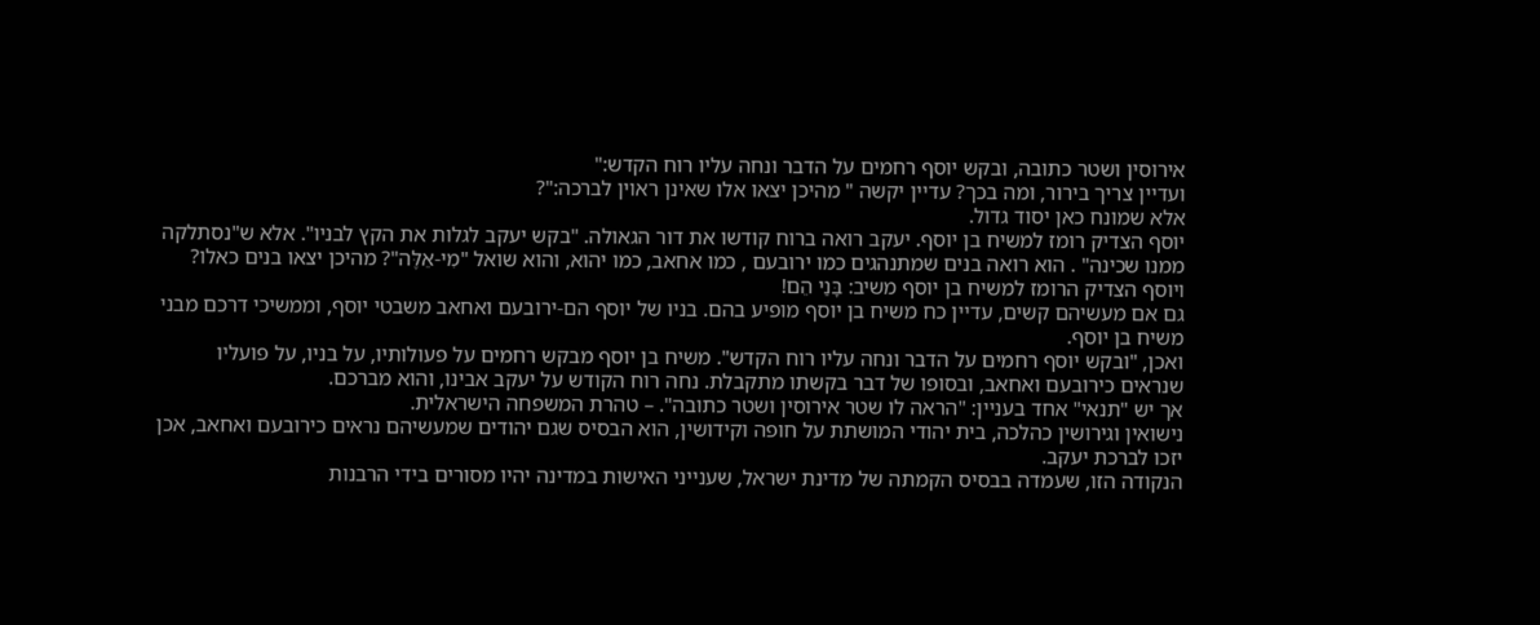אירוסין ושטר כתובה, ובקש יוסף רחמים על הדבר ונחה עליו רוח הקדש:"
ועדיין צריך בירור, ומה בכך? עדיין יקשה " מהיכן יצאו אלו שאינן ראוין לברכה:"?
אלא שמונח כאן יסוד גדול.
יוסף הצדיק רומז למשיח בן יוסף. יעקב רואה ברוח קודשו את דור הגאולה. "בקש יעקב לגלות את הקץ לבניו". אלא ש"נסתלקה ממנו שכינה" . הוא רואה בנים שמתנהגים כמו ירובעם , כמו אחאב, כמו יהוא, והוא שואל "מִי-אֵלֶּה"? מהיכן יצאו בנים כאלו?
ויוסף הצדיק הרומז למשיח בן יוסף משיב: בָּנַי הֵם!
גם אם מעשיהם קשים, עדיין כח משיח בן יוסף מופיע בהם. בניו של יוסף הם-ירובעם ואחאב משבטי יוסף, וממשיכי דרכם מבני משיח בן יוסף.
ואכן, "ובקש יוסף רחמים על הדבר ונחה עליו רוח הקדש". משיח בן יוסף מבקש רחמים על פעולותיו, על בניו, על פועליו שנראים כירובעם ואחאב, ובסופו של דבר בקשתו מתקבלת. נחה רוח הקודש על יעקב אבינו, והוא מברכם.
אך יש "תנאי" אחד בעניין: "הראה לו שטר אירוסין ושטר כתובה". – טהרת המשפחה הישראלית.
נישואין וגירושין כהלכה, בית יהודי המושתת על חופה וקידושין, הוא הבסיס שגם יהודים שמעשיהם נראים כירובעם ואחאב, אכן יזכו לברכת יעקב.
הנקודה הזו, שעמדה בבסיס הקמתה של מדינת ישראל, שענייני האישות במדינה יהיו מסורים בידי הרבנות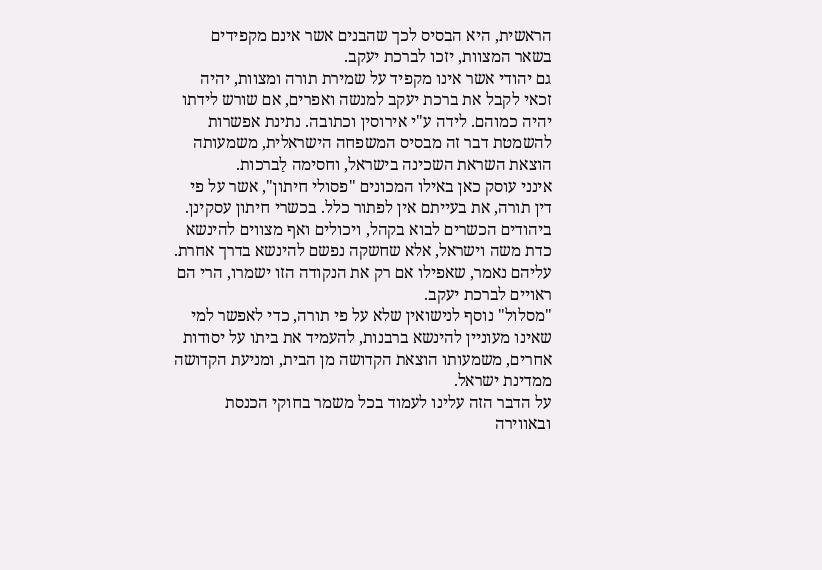הראשית, היא הבסיס לכך שהבנים אשר אינם מקפידים בשאר המצוות, יזכו לברכת יעקב.
גם יהודי אשר אינו מקפיד על שמירת תורה ומצוות, יהיה זכאי לקבל את ברכת יעקב למנשה ואפרים, אם שורש לידתו יהיה כמוהם. לידה ע"י אירוסין וכתובה. נתינת אפשרות להשמטת דבר זה מבסיס המשפחה הישראלית, משמעותה הוצאת השראת השכינה בישראל, וחסימה לַברכות.
אינני עוסק כאן באילו המכונים "פסולי חיתון", אשר על פי דין תורה, את בעייתם אין לפתור כלל. בכשרי חיתון עסקינן. ביהודים הכשרים לבוא בקהל, ויכולים ואף מצווים להינשא כדת משה וישראל, אלא שחשקה נפשם להינשא בדרך אחרת. עליהם נאמר, שאפילו אם רק את הנקודה הזו ישמרו, הרי הם ראויים לברכת יעקב.
"מסלול" נוסף לנישואין שלא על פי תורה, כדי לאפשר למי שאינו מעוניין להינשא ברבנות, להעמיד את ביתו על יסודות אחרים, משמעותו הוצאת הקדושה מן הבית, ומניעת הקדושה ממדינת ישראל.
על הדבר הזה עלינו לעמוד בכל משמר בחוקי הכנסת ובאווירה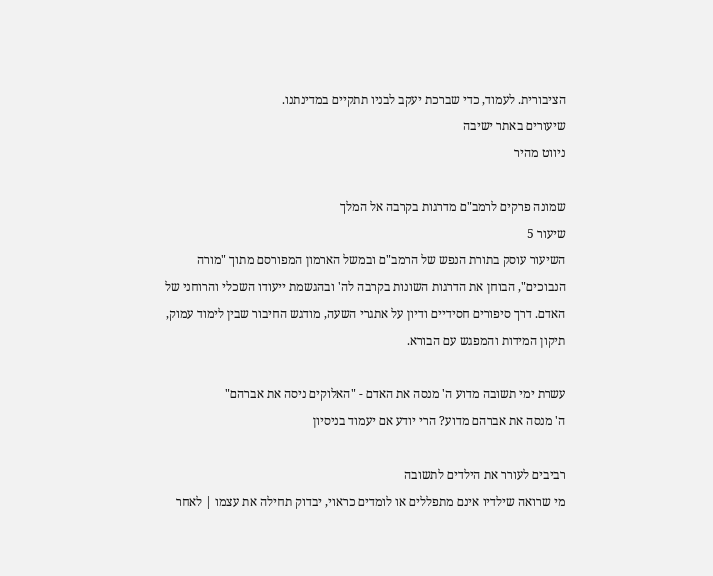הציבורית. לעמוד, כדי שברכת יעקב לבניו תתקיים במדינתנו.
שיעורים באתר ישיבה
ניווט מהיר

שמונה פרקים לרמב"ם מדרגות בקרבה אל המלך
שיעור 5
השיעור עוסק בתורת הנפש של הרמב"ם ובמשל הארמון המפורסם מתוך "מורה הנבוכים", הבוחן את הדרגות השונות בקרבה לה' ובהגשמת ייעודו השכלי והרוחני של האדם. דרך סיפורים חסידיים ודיון על אתגרי השעה, מודגש החיבור שבין לימוד עמוק, תיקון המידות והמפגש עם הבורא.

עשרת ימי תשובה מדוע ה' מנסה את האדם - "האלוקים ניסה את אברהם"
ה' מנסה את אברהם מדוע? הרי יודע אם יעמוד בניסיון

רביבים לעורר את הילדים לתשובה
מי שרואה שילדיו אינם מתפללים או לומדים כראוי, יבדוק תחילה את עצמו | לאחר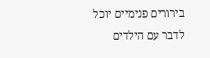בירורים פנימיים יוכל לדבר עם הילדים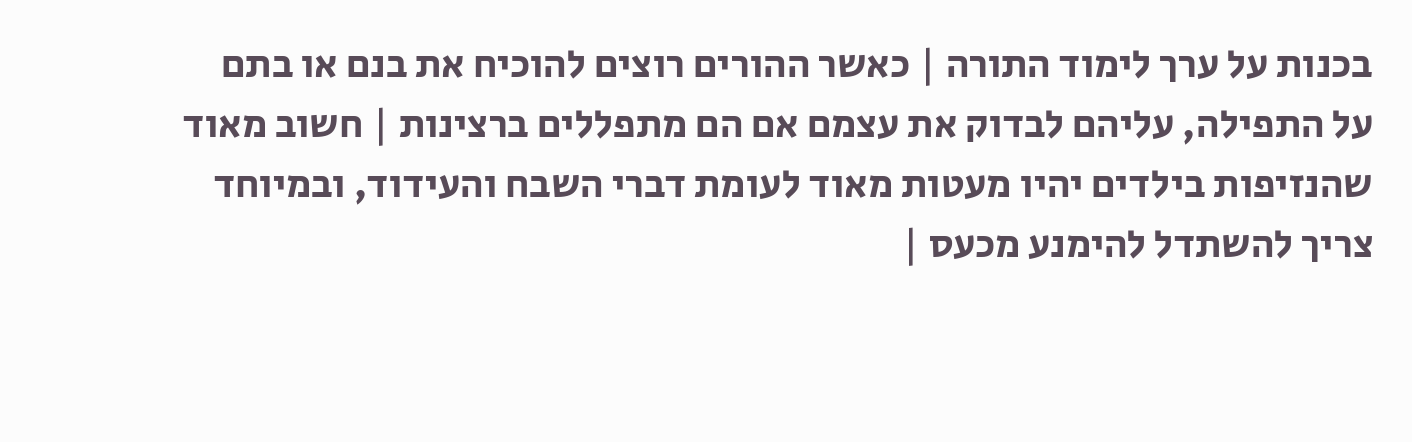בכנות על ערך לימוד התורה | כאשר ההורים רוצים להוכיח את בנם או בתם על התפילה, עליהם לבדוק את עצמם אם הם מתפללים ברצינות | חשוב מאוד שהנזיפות בילדים יהיו מעטות מאוד לעומת דברי השבח והעידוד, ובמיוחד צריך להשתדל להימנע מכעס |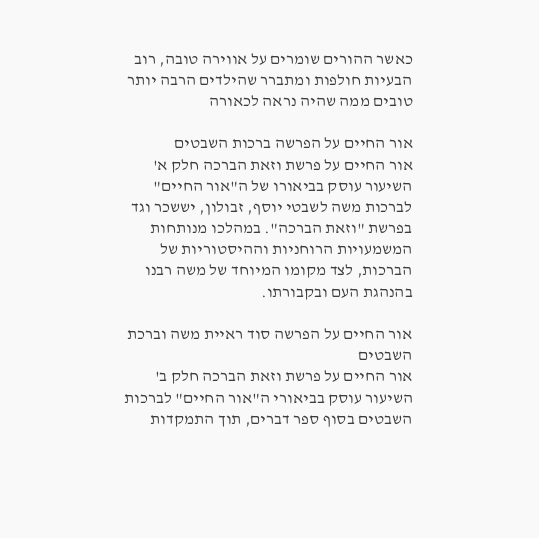כאשר ההורים שומרים על אווירה טובה, רוב הבעיות חולפות ומתברר שהילדים הרבה יותר טובים ממה שהיה נראה לכאורה

אור החיים על הפרשה ברכות השבטים
אור החיים על פרשת וזאת הברכה חלק א'
השיעור עוסק בביאורו של ה"אור החיים" לברכות משה לשבטי יוסף, זבולון, יששכר וגד בפרשת "וזאת הברכה". במהלכו מנותחות המשמעויות הרוחניות וההיסטוריות של הברכות, לצד מקומו המיוחד של משה רבנו בהנהגת העם ובקבורתו.

אור החיים על הפרשה סוד ראיית משה וברכת השבטים
אור החיים על פרשת וזאת הברכה חלק ב'
השיעור עוסק בביאורי ה"אור החיים" לברכות השבטים בסוף ספר דברים, תוך התמקדות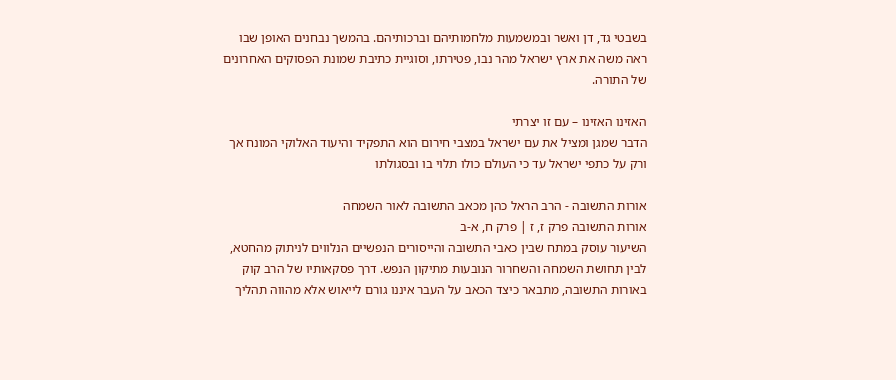בשבטי גד, דן ואשר ובמשמעות מלחמותיהם וברכותיהם. בהמשך נבחנים האופן שבו ראה משה את ארץ ישראל מהר נבו, פטירתו, וסוגיית כתיבת שמונת הפסוקים האחרונים של התורה.

האזינו האזינו – עם זו יצרתי
הדבר שמגן ומציל את עם ישראל במצבי חירום הוא התפקיד והיעוד האלוקי המונח אך ורק על כתפי ישראל עד כי העולם כולו תלוי בו ובסגולתו

אורות התשובה - הרב הראל כהן מכאב התשובה לאור השמחה
אורות התשובה פרק ז, ז | פרק ח, א-ב
השיעור עוסק במתח שבין כאבי התשובה והייסורים הנפשיים הנלווים לניתוק מהחטא, לבין תחושת השמחה והשחרור הנובעות מתיקון הנפש. דרך פסקאותיו של הרב קוק באורות התשובה, מתבאר כיצד הכאב על העבר איננו גורם לייאוש אלא מהווה תהליך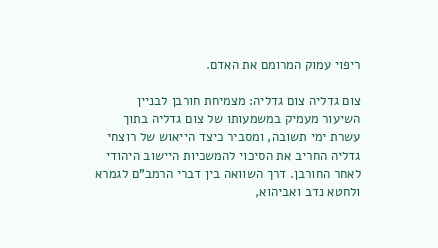ריפוי עמוק המרומם את האדם.

צום גדליה צום גדליה: מצמיחת חורבן לבניין
השיעור מעמיק במשמעותו של צום גדליה בתוך עשרת ימי תשובה, ומסביר כיצד הייאוש של רוצחי גדליה החריב את הסיכוי להמשכיות היישוב היהודי לאחר החורבן. דרך השוואה בין דברי הרמב"ם לגמרא ולחטא נדב ואביהוא,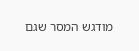מודגש המסר שגם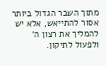מתוך השבר הגדול ביותר אסור להתייאש, אלא יש להמליך את רצון ה' ולפעול לתיקון.